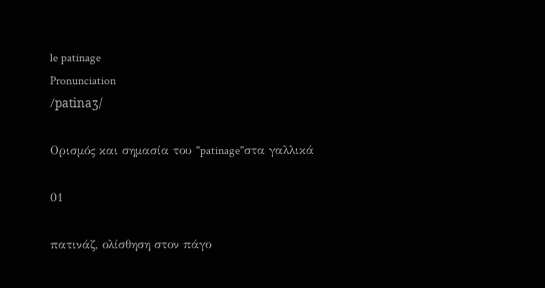le patinage
Pronunciation
/patinaʒ/

Ορισμός και σημασία του "patinage"στα γαλλικά

01

πατινάζ, ολίσθηση στον πάγο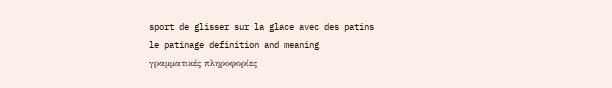sport de glisser sur la glace avec des patins
le patinage definition and meaning
γραμματικές πληροφορίες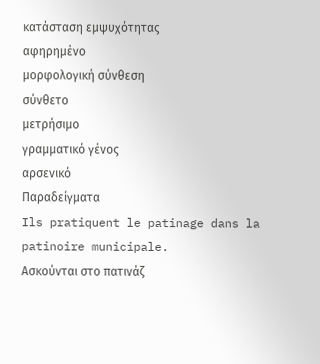κατάσταση εμψυχότητας
αφηρημένο
μορφολογική σύνθεση
σύνθετο
μετρήσιμο
γραμματικό γένος
αρσενικό
Παραδείγματα
Ils pratiquent le patinage dans la patinoire municipale.
Ασκούνται στο πατινάζ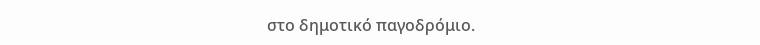στο δημοτικό παγοδρόμιο.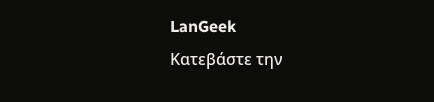LanGeek
Κατεβάστε την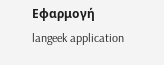Εφαρμογή
langeek application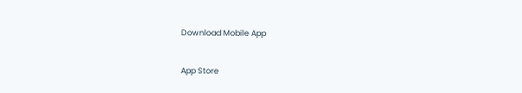Download Mobile App

App Store